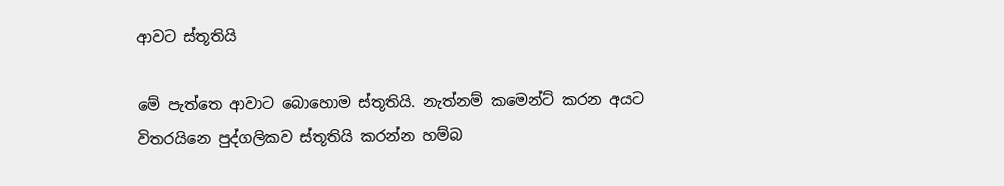ආවට ස්තූතියි

මේ පැත්තෙ ආවාට බොහොම ස්තූතියි. නැත්නම් කමෙන්ට් කරන අයට විතරයිනෙ පුද්ගලිකව ස්තූතියි කරන්න හම්බ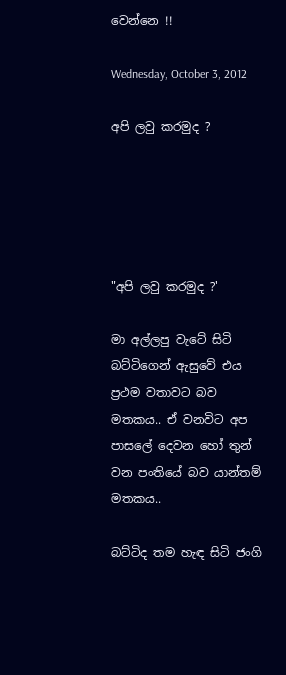වෙන්නෙ !!

Wednesday, October 3, 2012

අපි ලවු කරමුද ?





"අපි ලවු කරමුද ?'

මා අල්ලපු වැටේ සිටි බට්ටිගෙන් ඇසුවේ එය ප්‍රථම වතාවට බව මතකය.. ඒ වනවිට අප පාසලේ දෙවන හෝ තුන් වන පංතියේ බව යාන්තම් මතකය..

බට්ටිද තම හැඳ සිටි ජංගි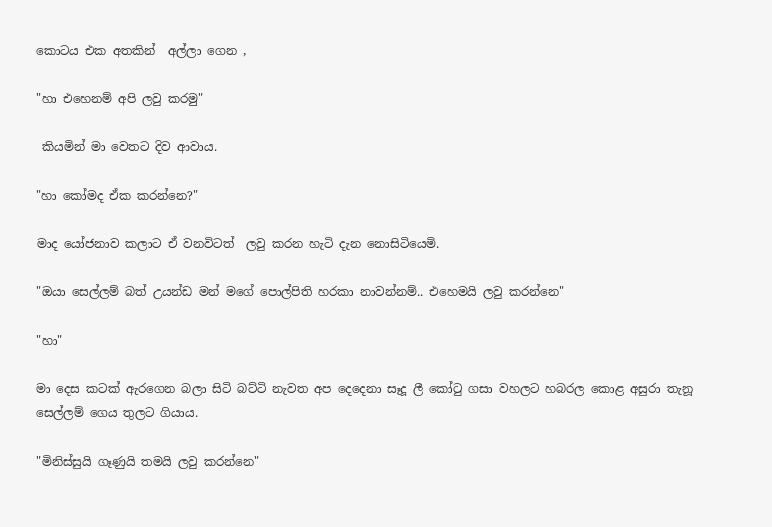කොටය එක අතකින්  අල්ලා ගෙන ,

"හා එහෙනම් අපි ලවු කරමු"

 කියමින් මා වෙතට දිව ආවාය.

"හා කෝමද ඒක කරන්නෙ?"

මාද යෝජනාව කලාට ඒ වනවිටත්  ලවු කරන හැටි දැන නොසිටියෙමි.

"ඔයා සෙල්ලම් බත් උයන්ඩ මන් මගේ පොල්පිති හරකා නාවන්නම්.. එහෙමයි ලවු කරන්නෙ"

"හා"

මා දෙස කටක් ඇරගෙන බලා සිටි බට්ටි නැවත අප දෙදෙනා සෑදූ ලී කෝටු ගසා වහලට හබරල කොළ අසුරා තැනූ සෙල්ලම් ගෙය තුලට ගියාය.

"මිනිස්සුයි ගෑණුයි තමයි ලවු කරන්නෙ"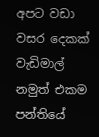අපට වඩා වසර දෙකක් වැඩිමාල් නමුත් එකම පන්තියේ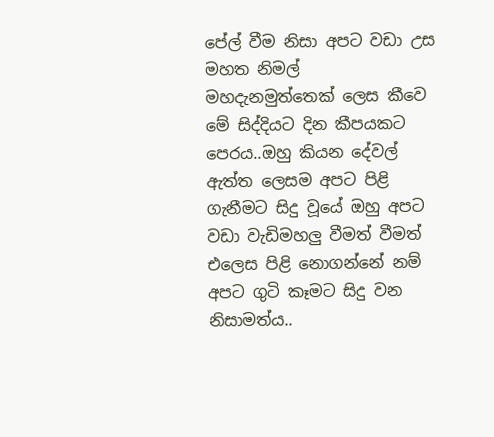පේල් වීම නිසා අපට වඩා උස මහත නිමල් මහදැනමුත්තෙක් ලෙස කීවෙ මේ සිද්දියට දින කීපයකට පෙරය..ඔහු කියන දේවල් ඇත්ත ලෙසම අපට පිළි ගැනීමට සිදු වූයේ ඔහු අපට වඩා වැඩිමහලු වීමත් වීමත් එලෙස පිළි නොගන්නේ නම් අපට ගුටි කෑමට සිදු වන නිසාමත්ය..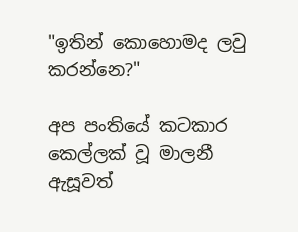"ඉතින් කොහොමද ලවු කරන්නෙ?"

අප පංතියේ කටකාර කෙල්ලක් වූ මාලනී ඇසූවත්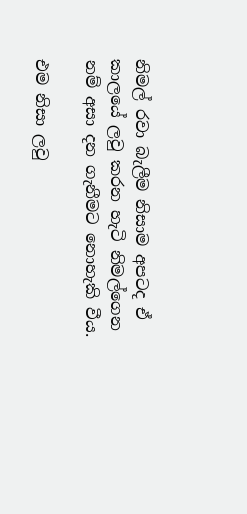නිමල් රවා බැලීම නිසාම අපටද ඒ කාලයේ ලවු කරන හැටි නිමල්ගෙන නම් අසා දන ගැනීමට නොහැකි වීය.

එම නිසා ලවු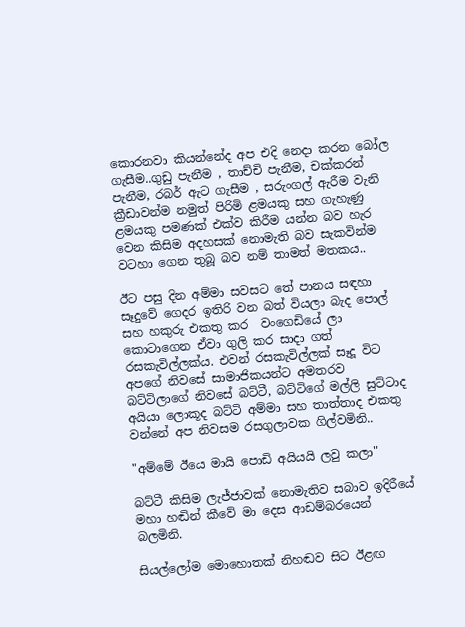කොරනවා කියන්නේද අප එදි නෙදා කරන බෝල ගැසීම..ගුඩු පැනීම , තාච්චි පැනීම, චක්කරන් පැනීම, රබර් ඇට ගැසීම , සරුංගල් ඇරීම වැනි ක්‍රීඩාවන්ම නමුත් පිරිමි ළමයකු සහ ගැහැණු ළමයකු පමණක් එක්ව කිරීම යන්න බව හැර වෙන කිසිම අදහසක් නොමැති බව සැකවින්ම වටහා ගෙන තුබූ බව නම් තාමත් මතකය..

ඊට පසු දින අම්මා සවසට තේ පානය සඳහා සෑදුවේ ගෙදර ඉතිරි වන බත් වියලා බැද පොල් සහ හකුරු එකතු කර  වංගෙඩියේ ලා කොටාගෙන ඒවා ගුලි කර සාදා ගත් රසකැවිල්ලක්ය. එවන් රසකැවිල්ලක් සෑදූ විට අපගේ නිවසේ සාමාජිකයන්ට අමතරව බට්ටිලාගේ නිවසේ බට්ටී, බට්ටිගේ මල්ලි සුට්ටාද අයියා ලොකූද බට්ටි අම්මා සහ තාත්තාද එකතු වන්නේ අප නිවසම රසගුලාවක ගිල්වමිනි..

"අම්මේ ඊයෙ මායි පොඩි අයියයි ලවු කලා"

බට්ටී කිසිම ලැජ්ජාවක් නොමැතිව සබාව ඉදිරීයේ මහා හඬින් කීවේ මා දෙස ආඩම්බරයෙන් බලමිනි.

සියල්ලෝම මොහොතක් නිහඬව සිට ඊළඟ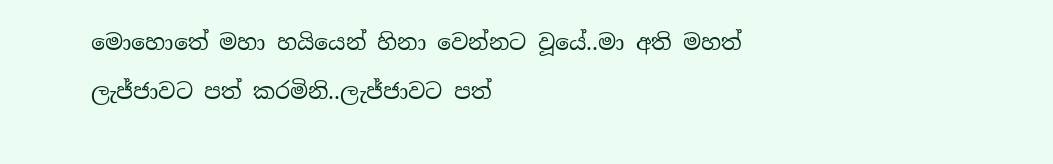මොහොතේ මහා හයියෙන් හිනා වෙන්නට වූයේ..මා අති මහත් ලැජ්ජාවට පත් කරමිනි..ලැජ්ජාවට පත්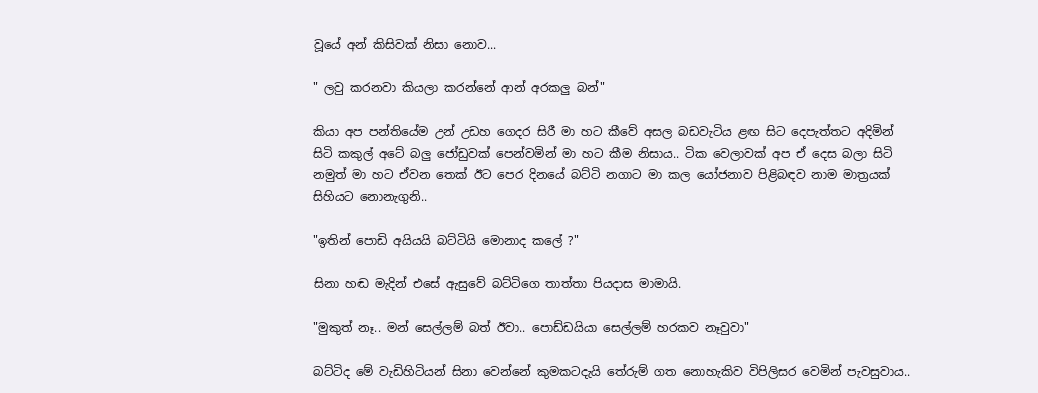වූයේ අන් කිසිවක් නිසා නොව...

" ලවු කරනවා කියලා කරන්නේ ආන් අරකලු බන්"

කියා අප පන්තියේම උන් උඩහ ගෙදර සිරී මා හට කීවේ අසල බඩවැටිය ළඟ සිට දෙපැත්තට අදිමින් සිටි කකුල් අටේ බලු ජෝඩුවක් පෙන්වමින් මා හට කීම නිසාය.. ටික වෙලාවක් අප ඒ දෙස බලා සිටි නමුත් මා හට ඒවන තෙක් ඊට පෙර දිනයේ බට්ටි නගාට මා කල යෝජනාව පිළිබඳව නාම මාත්‍රයක් සිහියට නොනැගුනි..

"ඉතින් පොඩි අයියයි බට්ටියි මොනාද කලේ ?"

සිනා හඬ මැදින් එසේ ඇසුවේ බට්ටිගෙ තාත්තා පියදාස මාමායි.

"මුකුත් නෑ.. මන් සෙල්ලම් බත් ඊවා.. පොඩ්ඩයියා සෙල්ලම් හරකව නෑවුවා"

බට්ටිද මේ වැඩිහිටියන් සිනා වෙන්නේ කුමකටදැයි තේරුම් ගත නොහැකිව විපිලිසර වෙමින් පැවසුවාය..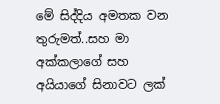මේ සිද්දිය අමතක වන තුරුමත්..සහ මා අක්කලාගේ සහ අයියාගේ සිනාවට ලක්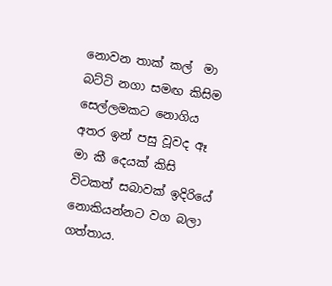නොවන තාක් කල්  මා බට්ටි නගා සමඟ කිසිම සෙල්ලමකට නොගිය අතර ඉන් පසු වූවද ඈ මා කී දෙයක් කිසි විටකත් සබාවක් ඉදිරියේ නොකියන්නට වග බලා ගත්තාය.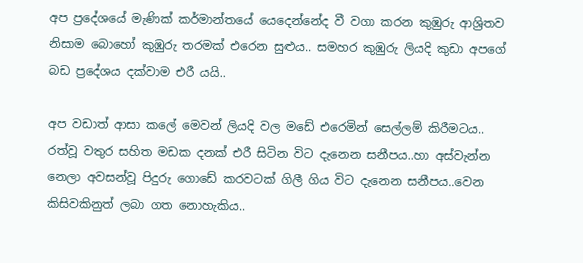අප ප්‍රදේශයේ මැණික් කර්මාන්තයේ යෙදෙන්නේද වී වගා කරන කුඹුරු ආශ්‍රිතව නිසාම බොහෝ කුඹුරු තරමක් එරෙන සුළුය.. සමහර කුඹුරු ලියදි කුඩා අපගේ බඩ ප්‍රදේශය දක්වාම එරී යයි..

අප වඩාත් ආසා කලේ මෙවන් ලියදි වල මඩේ එරෙමින් සෙල්ලම් කිරීමටය.. රත්වූ වතුර සහිත මඩක දනක් එරී සිටින විට දැනෙන සනීපය..හා අස්වැන්න නෙලා අවසන්වූ පිදුරු ගොඩේ කරවටක් ගිලී ගිය විට දැනෙන සනීපය..වෙන කිසිවකිනුත් ලබා ගත නොහැකිය..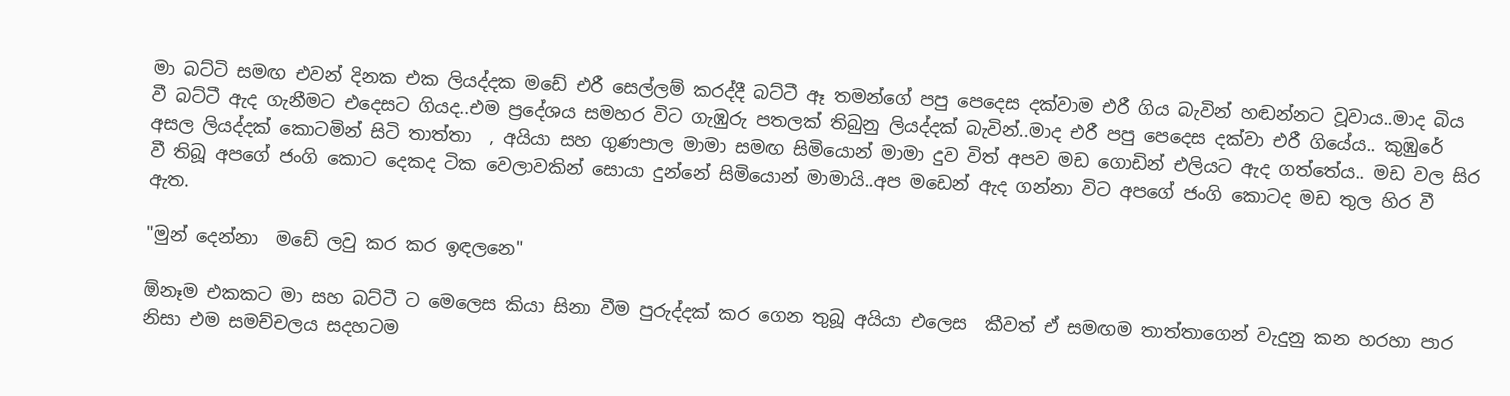මා බට්ටි සමඟ එවන් දිනක එක ලියද්දක මඩේ එරී සෙල්ලම් කරද්දී බට්ටී ඈ තමන්ගේ පපු පෙදෙස දක්වාම එරී ගිය බැවින් හඬන්නට වූවාය..මාද බිය වී බට්ටී ඇද ගැනීමට එදෙසට ගියද..එම ප්‍රදේශය සමහර විට ගැඹුරු පතලක් තිබුනු ලියද්දක් බැවින්..මාද එරී පපු පෙදෙස දක්වා එරී ගියේය.. කුඹුරේ අසල ලියද්දක් කොටමින් සිටි තාත්තා  , අයියා සහ ගුණපාල මාමා සමඟ සිමියොන් මාමා දුව විත් අපව මඩ ගොඩින් එලියට ඇද ගත්තේය.. මඩ වල සිර වී තිබූ අපගේ ජංගි කොට දෙකද ටික වෙලාවකින් සොයා දුන්නේ සිමියොන් මාමායි..අප මඩෙන් ඇද ගන්නා විට අපගේ ජංගි කොටද මඩ තුල හිර වී ඇත.

"මුන් දෙන්නා  මඩේ ලවු කර කර ඉඳලනෙ"

ඕනෑම එකකට මා සහ බට්ටී ට මෙලෙස කියා සිනා වීම පුරුද්දක් කර ගෙන තුබූ අයියා එලෙස  කීවත් ඒ සමඟම තාත්තාගෙන් වැදුනු කන හරහා පාර නිසා එම සමච්චලය සදහටම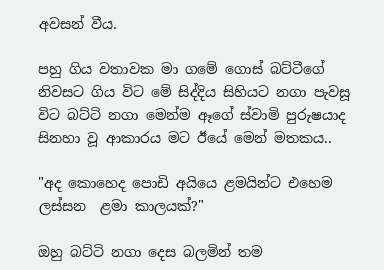අවසන් වීය.

පහු ගිය වතාවක මා ගමේ ගොස් බට්ටීගේ නිවසට ගිය විට මේ සිද්දිය සිහියට නගා පැවසූ විට බට්ටි නගා මෙන්ම ඈගේ ස්වාමි පුරුෂයාද සිනහා වූ ආකාරය මට ඊයේ මෙන් මතකය..

"අද කොහෙද පොඩි අයියෙ ළමයින්ට එහෙම ලස්සන  ළමා කාලයක්?"

ඔහු බට්ටි නගා දෙස බලමින් තම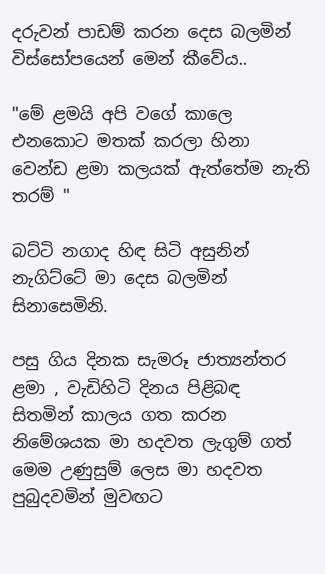දරුවන් පාඩම් කරන දෙස බලමින් විස්සෝපයෙන් මෙන් කීවේය..

"මේ ළමයි අපි වගේ කාලෙ එනකොට මතක් කරලා හිනා වෙන්ඩ ළමා කලයක් ඇත්තේම නැති තරම් "

බට්ටි නගාද හිඳ සිටි අසුනින් නැගිට්ටේ මා දෙස බලමින් සිනාසෙමිනි.

පසු ගිය දිනක සැමරූ ජාත්‍යන්තර ළමා , වැඩිහිටි දිනය පිළිබඳ  සිතමින් කාලය ගත කරන නිමේශයක මා හදවත ලැගුම් ගත් මෙම උණුසුම් ලෙස මා හදවත පුබුදවමින් මුවඟට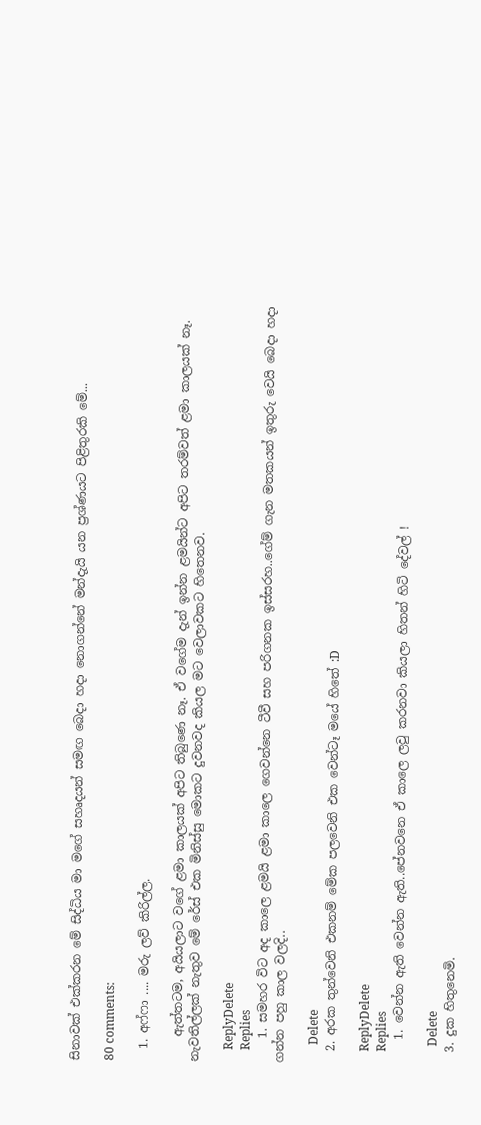සිනාවක් එක්කරන මේ සිද්ධිය මා මගේ සහෘදයන් සමඟ බෙදා හදා නොගන්නේ මන්දැයි යන ප්‍රශ්ණයට පිළිතුරකි මේ...

80 comments:

  1. අෆ්ෆා .... මරු ලව් කිරිල්ල.

    ඇත්තටම, අයියලාට වගේ ළමා කාලයක් අපිට තිබුණෙ නෑ. ඒ වගේම දැන් ඉන්න ළමයින්ට අපිට තරම්වත් ළමා කාලයක් නෑ. නැවතිල්ලක් නැතුව මේ රේස් එක මිනිස්සු මොකට දුවනවද කියල මට වෙලාවකට හිතෙනව.

    ReplyDelete
    Replies
    1. සමහර විට අද කාලෙ ළමයි ළමා කාලෙ ගෙවන්නෙ ටීවී සහ පරිගනක ඉස්සරහ..ගේම් ගැන මතකයන් ඉතුරු වෙයි බෙදා හදා ගන්න පහු කාල වලදි..

      Delete
  2. අරක තුන්වෙනි එකනම් මේක පලවෙනි එක වෙන්ටෑ මයේ හිතේ :D

    ReplyDelete
    Replies
    1. වෙන්න ඇති වෙන්න ඇති..පේනවනෙ ඒ කාලෙ ලවු කරනවා කියලා හිතන් හිටි දේවල් !

      Delete
  3. දුක හිතුනෙමි.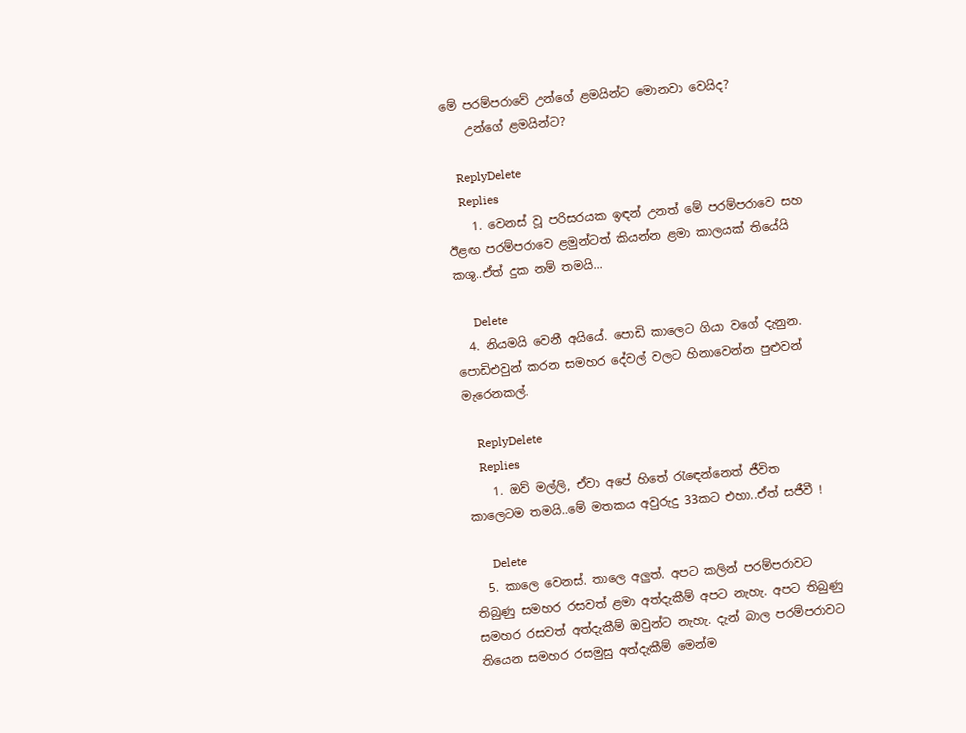මේ පරම්පරාවේ උන්ගේ ළමයින්ට මොනවා වෙයිද?
    උන්ගේ ළමයින්ට?

    ReplyDelete
    Replies
    1. වෙනස් වූ පරිසරයක ඉඳන් උනත් මේ පරම්පරාවෙ සහ ඊළඟ පරම්පරාවෙ ළමුන්ටත් කියන්න ළමා කාලයක් තියේයි කශු..ඒත් දුක නම් තමයි...

      Delete
  4. නියමයි වෙනී අයියේ. පොඩි කාලෙට ගියා වගේ දැනුන. පොඩිඑවුන් කරන සමහර දේවල් වලට හිනාවෙන්න පුළුවන් මැරෙනකල්.

    ReplyDelete
    Replies
    1. ඔව් මල්ලි, ඒවා අපේ හිතේ රැඳෙන්නෙත් ජීවිත කාලෙටම තමයි..මේ මතකය අවුරුදු 33කට එහා..ඒත් සජීවී !

      Delete
  5. කාලෙ වෙනස්. තාලෙ අලුත්. අපට කලින් පරම්පරාවට තිබුණු සමහර රසවත් ළමා අත්දැකීම් අපට නැහැ. අපට තිබුණු සමහර රසවත් අත්දැකීම් ඔවුන්ට නැහැ. දැන් බාල පරම්පරාවට තියෙන සමහර රසමුසු අත්දැකීම් මෙන්ම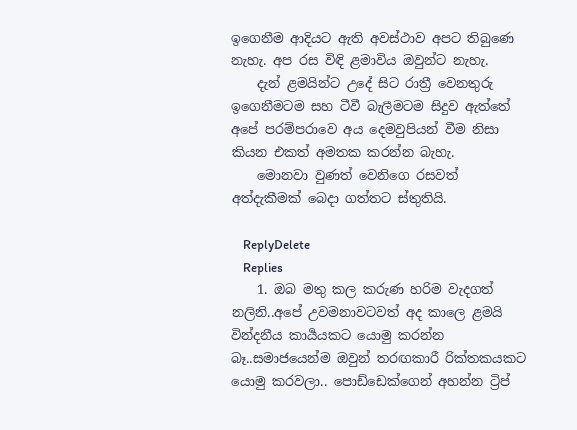ඉගෙනීම ආදියට ඇති අවස්ථාව අපට තිබුණෙ නැහැ. අප රස විඳි ළමාවිය ඔවුන්ට නැහැ.
    දැන් ළමයින්ට උදේ සිට රාත්‍රී වෙනතුරු ඉගෙනීමටම සහ ටීවී බැලීමටම සිදුව ඇත්තේ අපේ පරම්පරාවෙ අය දෙමවුපියන් වීම නිසා කියන එකත් අමතක කරන්න බැහැ.
    මොනවා වුණත් වෙනිගෙ රසවත් අත්දැකීමක් බෙදා ගත්තට ස්තුතියි.

    ReplyDelete
    Replies
    1. ඔබ මතු කල කරුණ හරිම වැදගත් නලිනි..අපේ උවමනාවටවත් අද කාලෙ ළමයි වින්දනීය කාර්‍යයකට යොමු කරන්න බෑ..සමාජයෙන්ම ඔවුන් තරඟකාරී රික්තකයකට යොමු කරවලා.. පොඩ්ඩෙක්ගෙන් අහන්න ට්‍රිප්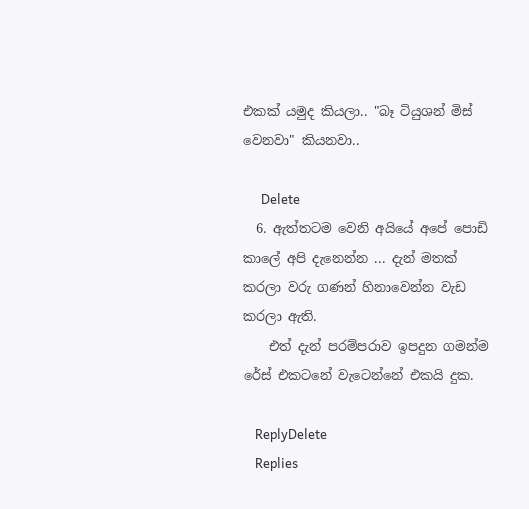එකක් යමුද කියලා.. "බෑ ටියුශන් මිස් වෙනවා" කියනවා..

      Delete
  6. ඇත්තටම වෙනි අයියේ අපේ පොඩි කාලේ අපි දැනෙන්න ... දැන් මතක් කරලා වරු ගණන් හිනාවෙන්න වැඩ කරලා ඇති.
    එත් දැන් පරම්පරාව ඉපදුන ගමන්ම රේස් එකටනේ වැටෙන්නේ එකයි දුක.

    ReplyDelete
    Replies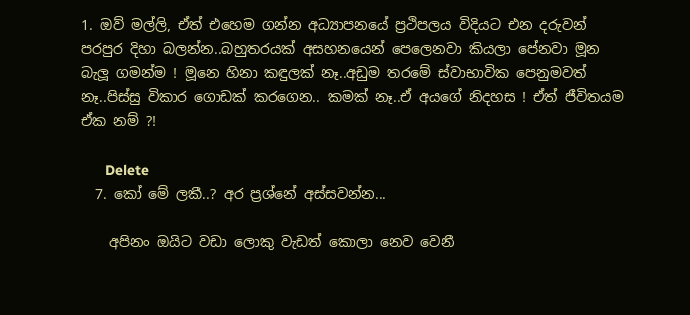1. ඔව් මල්ලි, ඒත් එහෙම ගන්න අධ්‍යාපනයේ ප්‍රථිපලය විදියට එන දරුවන් පරපුර දිහා බලන්න..බහුතරයක් අසහනයෙන් පෙලෙනවා කියලා පේනවා මූන බැලූ ගමන්ම ! මූනෙ හිනා කඳුලක් නෑ..අඩුම තරමේ ස්වාභාවික පෙනුමවත් නෑ..පිස්සු විකාර ගොඩක් කරගෙන.. කමක් නෑ..ඒ අයගේ නිදහස ! ඒත් ජීවිතයම ඒක නම් ?!

      Delete
  7. කෝ මේ ලකී..? අර ප්‍රශ්නේ අස්සවන්න...

    අපිනං ඔයිට වඩා ලොකු වැඩත් කොලා නෙව වෙනී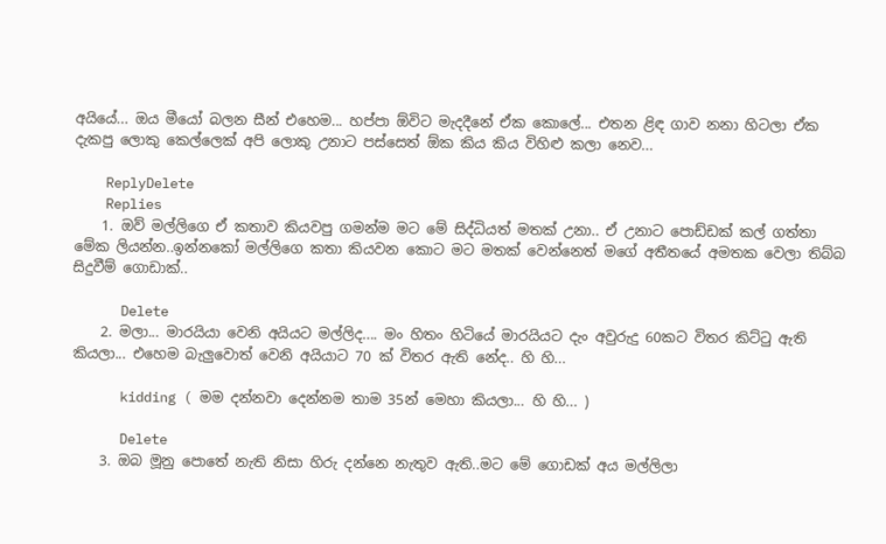අයියේ... ඔය මීයෝ බලන සීන් එහෙම... හප්පා ඕවිට මැදදීනේ ඒක කොලේ... එතන ළිඳ ගාව නනා හිටලා ඒක දැකපු ලොකු කෙල්ලෙක් අපි ලොකු උනාට පස්සෙත් ඕක කිය කිය විහිළු කලා නෙව...

    ReplyDelete
    Replies
    1. ඔව් මල්ලිගෙ ඒ කතාව කියවපු ගමන්ම මට මේ සිද්ධියත් මතක් උනා.. ඒ උනාට පොඩ්ඩක් කල් ගත්තා මේක ලියන්න..ඉන්නකෝ මල්ලිගෙ කතා කියවන කොට මට මතක් වෙන්නෙත් මගේ අතීතයේ අමතක වෙලා තිබ්බ සිදුවීම් ගොඩාක්..

      Delete
    2. මලා... මාරයියා වෙනි අයියට මල්ලිද.... මං හිතං හිටියේ මාරයියට දැං අවුරුදු 60කට විතර කිට්ටු ඇති කියලා... එහෙම බැලුවොත් වෙනි අයියාට 70 ක් විතර ඇති නේද.. හි හි...

      kidding ( මම දන්නවා දෙන්නම තාම 35න් මෙහා කියලා... හි හි... )

      Delete
    3. ඔබ මූනු පොතේ නැති නිසා හිරු දන්නෙ නැතුව ඇති..මට මේ ගොඩක් අය මල්ලිලා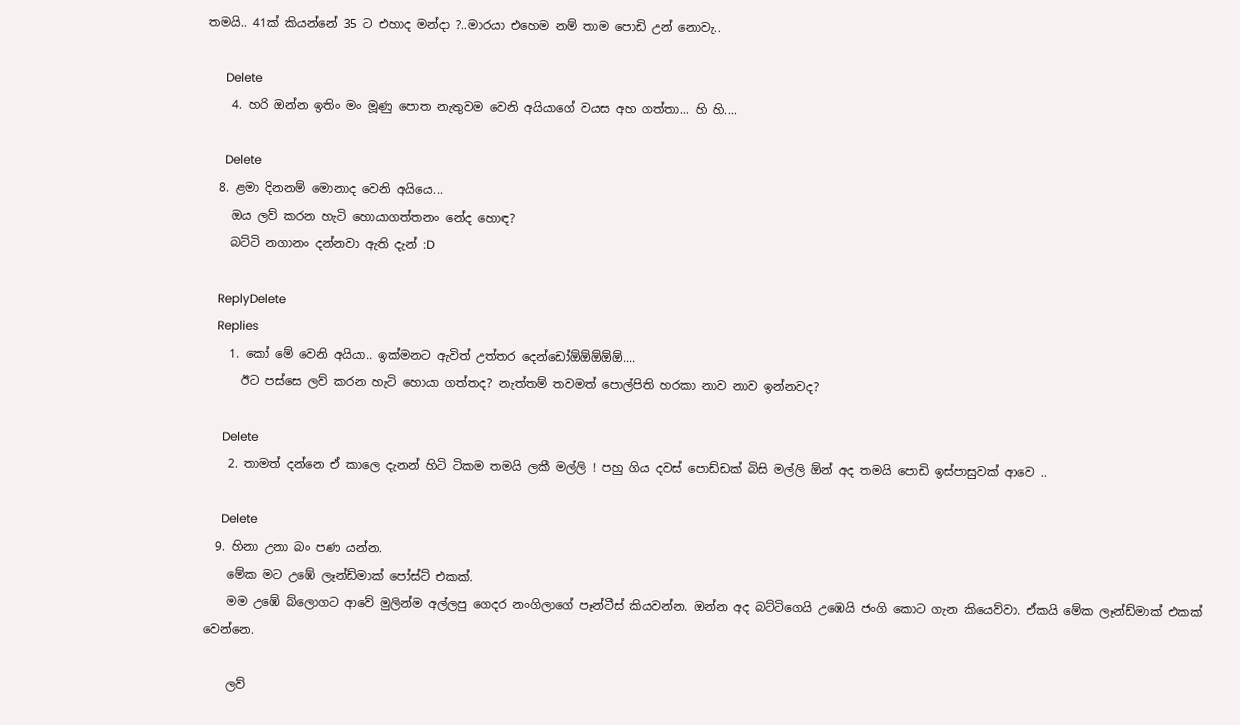තමයි.. 41ක් කියන්නේ 35 ට එහාද මන්දා ?..මාරයා එහෙම නම් තාම පොඩි උන් නොවැ..

      Delete
    4. හරි ඔන්න ඉතිං මං මූණු පොත නැතුවම වෙනි අයියාගේ වයස අහ ගත්තා... හි හි....

      Delete
  8. ළමා දිනනම් මොනාද වෙනි අයියෙ...
    ඔය ලව් කරන හැටි හොයාගත්තනං නේද හොඳ?
    බට්ටි නගානං දන්නවා ඇති දැන් :D

    ReplyDelete
    Replies
    1. කෝ මේ වෙනි අයියා.. ඉක්මනට ඇවිත් උත්තර දෙන්ඩෝඕඕඕඕඕ....
      ඊට පස්සෙ ලව් කරන හැටි හොයා ගත්තද? නැත්තම් තවමත් පොල්පිති හරකා නාව නාව ඉන්නවද?

      Delete
    2. තාමත් දන්නෙ ඒ කාලෙ දැනන් හිටි ටිකම තමයි ලකී මල්ලි ! පහු ගිය දවස් පොඩ්ඩක් බිසි මල්ලි ඕන් අද තමයි පොඩි ඉස්පාසුවක් ආවෙ ..

      Delete
  9. හිනා උනා බං පණ යන්න.
    මේක මට උඹේ ලෑන්ඩ්මාක් පෝස්ට් එකක්.
    මම උඹේ බ්ලොගට ආවේ මුලින්ම අල්ලපු ගෙදර නංගිලාගේ පෑන්ටීස් කියවන්න. ඔන්න අද බට්ටිගෙයි උඹෙයි ජංගි කොට ගැන කියෙව්වා. ඒකයි මේක ලෑන්ඩ්මාක් එකක් වෙන්නෙ.

    ලව්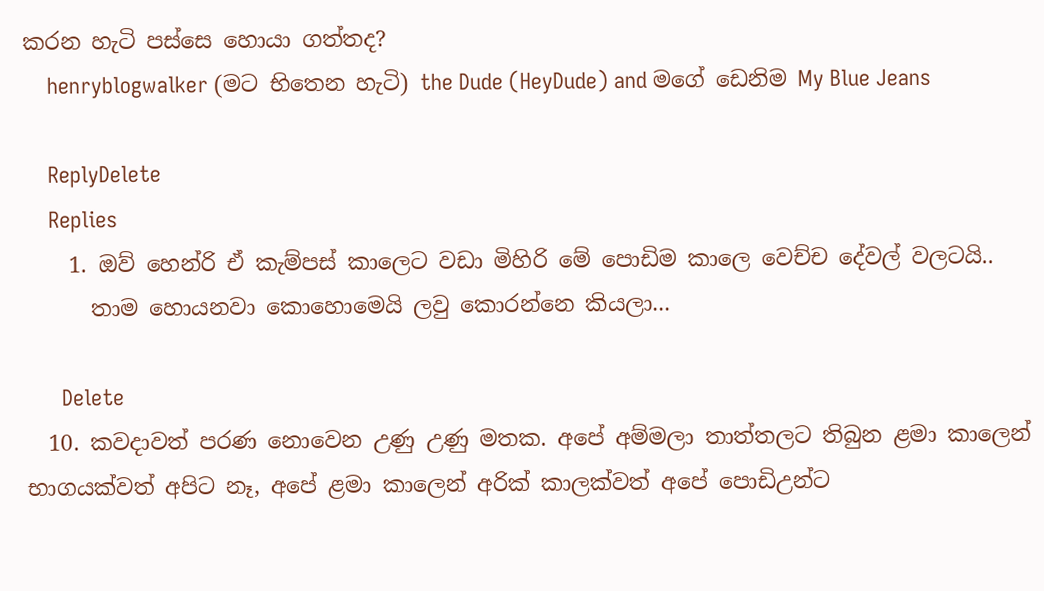කරන හැටි පස්සෙ හොයා ගත්තද?
    henryblogwalker (මට භිතෙන හැටි) the Dude (HeyDude) and මගේ ඩෙනිම My Blue Jeans

    ReplyDelete
    Replies
    1. ඔව් හෙන්රි ඒ කැම්පස් කාලෙට වඩා මිහිරි මේ පොඩිම කාලෙ වෙච්ච දේවල් වලටයි..
      තාම හොයනවා කොහොමෙයි ලවු කොරන්නෙ කියලා...

      Delete
  10. කවදාවත් පරණ නොවෙන උණු උණු මතක. අපේ අම්මලා තාත්තලට තිබුන ළමා කාලෙන් භාගයක්වත් අපිට නෑ, අපේ ළමා කාලෙන් අරික් කාලක්වත් අපේ පොඩිඋන්ට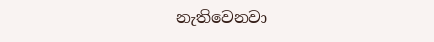නැතිවෙනවා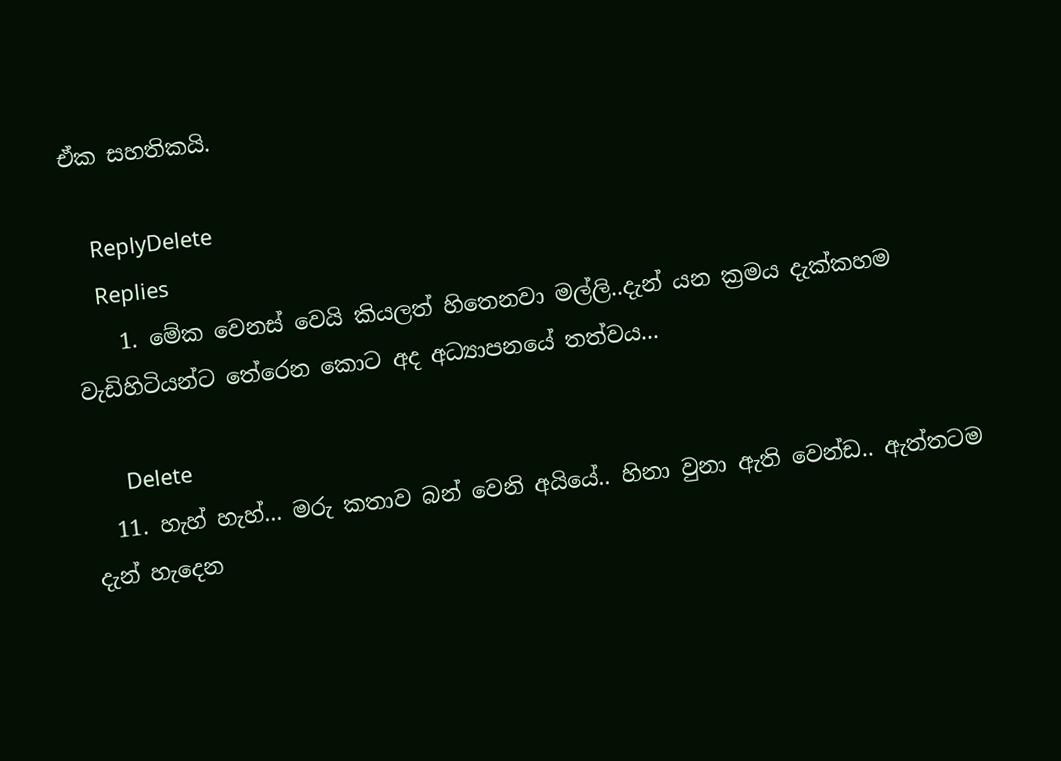ඒක සහතිකයි.

    ReplyDelete
    Replies
    1. මේක වෙනස් වෙයි කියලත් හිතෙනවා මල්ලි..දැන් යන ක්‍රමය දැක්කහම වැඩිහිටියන්ට තේරෙන කොට අද අධ්‍යාපනයේ තත්වය...

      Delete
  11. හැහ් හැහ්... මරු කතාව බන් වෙනි අයියේ.. හිනා වුනා ඇති වෙන්ඩ.. ඇත්තටම දැන් හැදෙන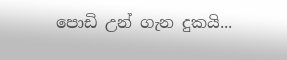පොඩි උන් ගැන දුකයි...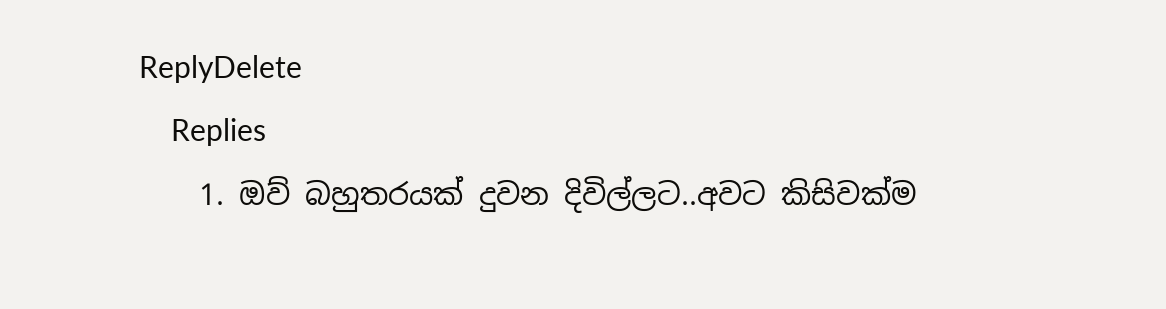ReplyDelete
    Replies
    1. ඔව් බහුතරයක් දුවන දිවිල්ලට..අවට කිසිවක්ම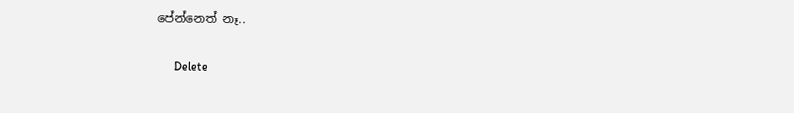පේන්නෙත් නෑ..

      Delete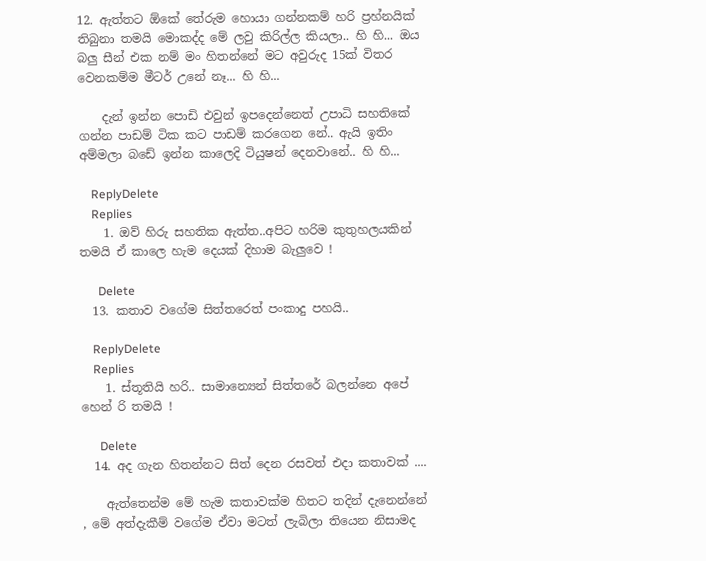12. ඇත්තට ඕකේ තේරුම හොයා ගන්නකම් හරි ප්‍රහ්නයික් තිබුනා තමයි මොකද්ද මේ ලවු කිරිල්ල කියලා.. හි හි... ඔය බලු සීන් එක නම් මං හිතන්නේ මට අවුරුද 15ක් විතර වෙනකම්ම මීටර් උනේ නෑ... හි හි...

    දැන් ඉන්න පොඩි එවුන් ඉපදෙන්නෙත් උපාධි සහතිකේ ගන්න පාඩම් ටික කට පාඩම් කරගෙන නේ.. ඇයි ඉතිං අම්මලා බඩේ ඉන්න කාලෙදි ටියුෂන් දෙනවානේ.. හි හි...

    ReplyDelete
    Replies
    1. ඔව් හිරු සහතික ඇත්ත..අපිට හරිම කුතුහලයකින් තමයි ඒ කාලෙ හැම දෙයක් දිහාම බැලුවෙ !

      Delete
  13. කතාව වගේම සිත්තරෙත් පංකාදු පහයි..

    ReplyDelete
    Replies
    1. ස්තූතියි හරි.. සාමාන්‍යෙන් සිත්තරේ බලන්නෙ අපේ හෙන් රි තමයි !

      Delete
  14. අද ගැන හිතන්නට සිත් දෙන රසවත් එදා කතාවක් ....

    ඇත්තෙන්ම මේ හැම කතාවක්ම හිතට තදින් දැනෙන්නේ , මේ අත්දැකීම් වගේම ඒවා මටත් ලැබිලා තියෙන නිසාමද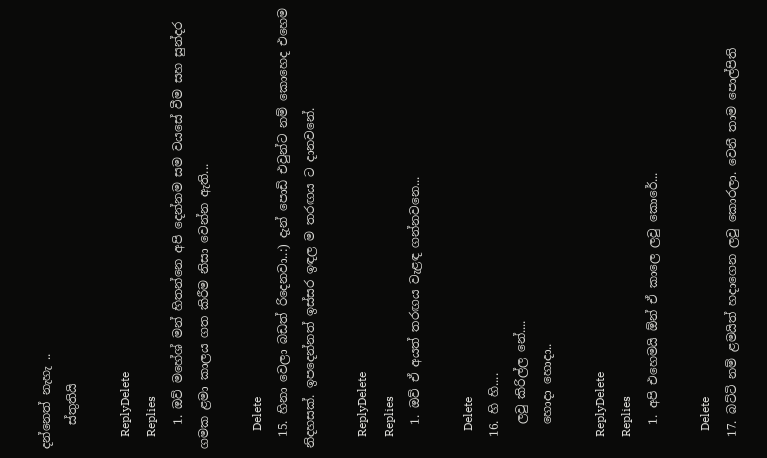දන්නෙත් නැහැ ..
    ස්තුතියි

    ReplyDelete
    Replies
    1. ඔව් මහේශ් මන් හිතන්නෙ අපි දෙන්නම සම වයසේ වීම සහ සුන්දර ගමක ළමා කාලය ගත කිරීම නිසා වෙන්න ඇති...

      Delete
  15. හිනා වෙලා බඩත් රිදෙනවා..:) දැන් පොඩි එවුන්ට නම් කොහෙද එහෙම නිදහසක්. ඉපදෙන්නත් ඉස්සර ඉඳල ම තරඟය ට දානවනේ.

    ReplyDelete
    Replies
    1. ඔව් ඒ අයත් තරඟය වැළඳ ගන්නවනෙ...

      Delete
  16. හි හි....
    ලවු කිරිල්ල නේ....
    හොදා හොදා..

    ReplyDelete
    Replies
    1. අපි එහෙමයි ඕන් ඒ කාලෙ ලවු කොරේ...

      Delete
  17. බට්ටි නම් ළමයිත් හදාගෙන ලවු කොරලා. වෙනී තාම පොල්පිති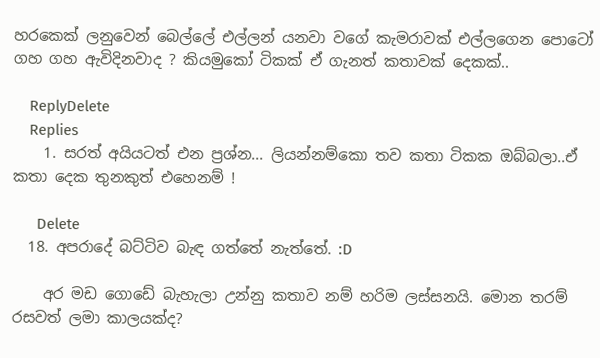හරකෙක් ලනුවෙන් බෙල්ලේ එල්ලන් යනවා වගේ කැමරාවක් එල්ලගෙන පොටෝ ගහ ගහ ඇවිදිනවාද ? කියමුකෝ ටිකක් ඒ ගැනත් කතාවක් දෙකක්..

    ReplyDelete
    Replies
    1. සරත් අයියටත් එන ප්‍රශ්න... ලියන්නම්කො තව කතා ටිකක ඔබ්බලා..ඒ කතා දෙක තුනකුත් එහෙනම් !

      Delete
  18. අපරාදේ බට්ටිව බැඳ ගත්තේ නැත්තේ. :D

    අර මඩ ගොඩේ බැහැලා උන්නු කතාව නම් හරිම ලස්සනයි. මොන තරම් රසවත් ලමා කාලයක්ද?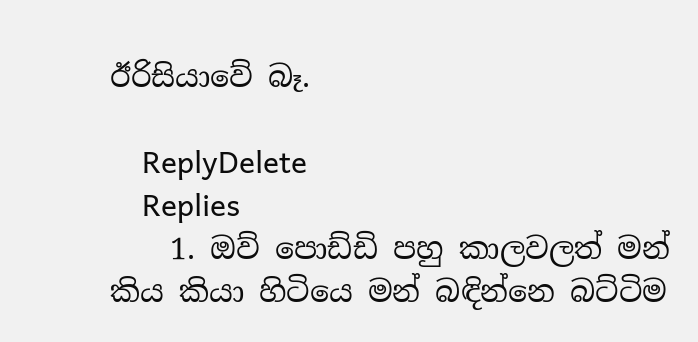ඊරිසියාවේ බෑ.

    ReplyDelete
    Replies
    1. ඔව් පොඩ්ඩි පහු කාලවලත් මන් කිය කියා හිටියෙ මන් බඳින්නෙ බට්ටිම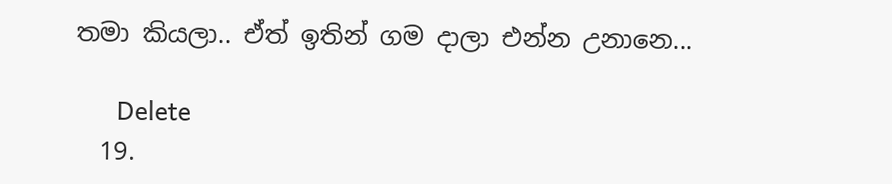තමා කියලා.. ඒත් ඉතින් ගම දාලා එන්න උනානෙ...

      Delete
  19.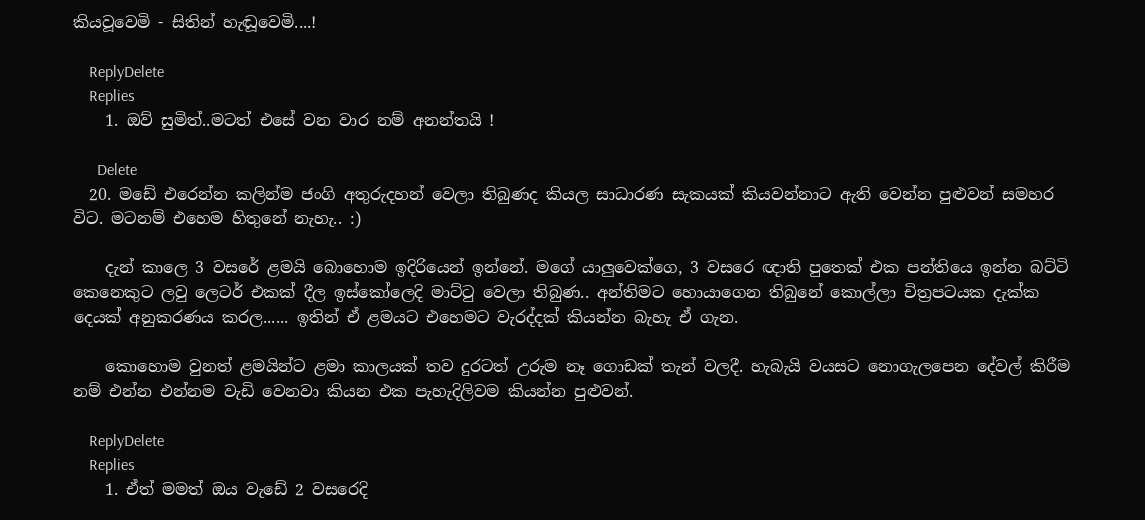කියවූවෙමි - සිතින් හැඬූවෙමි....!

    ReplyDelete
    Replies
    1. ඔව් සුමිත්..මටත් එසේ වන වාර නම් අනන්තයි !

      Delete
  20. මඩේ එරෙන්න කලින්ම ජංගි අතුරුදහන් වෙලා තිබුණද කියල සාධාරණ සැකයක් කියවන්නාට ඇති වෙන්න පුළුවන් සමහර විට. මටනම් එහෙම හිතුනේ නැහැ.. :)

    දැන් කාලෙ 3 වසරේ ළමයි බොහොම ඉදිරියෙන් ඉන්නේ. මගේ යාලුවෙක්ගෙ, 3 වසරෙ ඥාති පුතෙක් එක පන්තියෙ ඉන්න බට්ටි කෙනෙකුට ලවු ලෙටර් එකක් දීල ඉස්කෝලෙදි මාට්ටු වෙලා තිබුණ.. අන්තිමට හොයාගෙන තිබුනේ කොල්ලා චිත්‍රපටයක දැක්ක දෙයක් අනුකරණය කරල...... ඉතින් ඒ ළමයට එහෙමට වැරද්දක් කියන්න බැහැ ඒ ගැන.

    කොහොම වුනත් ළමයින්ට ළමා කාලයක් තව දුරටත් උරුම නෑ ගොඩක් තැන් වලදී. හැබැයි වයසට නොගැලපෙන දේවල් කිරීම නම් එන්න එන්නම වැඩි වෙනවා කියන එක පැහැදිලිවම කියන්න පුළුවන්.

    ReplyDelete
    Replies
    1. ඒත් මමත් ඔය වැඩේ 2 වසරෙදි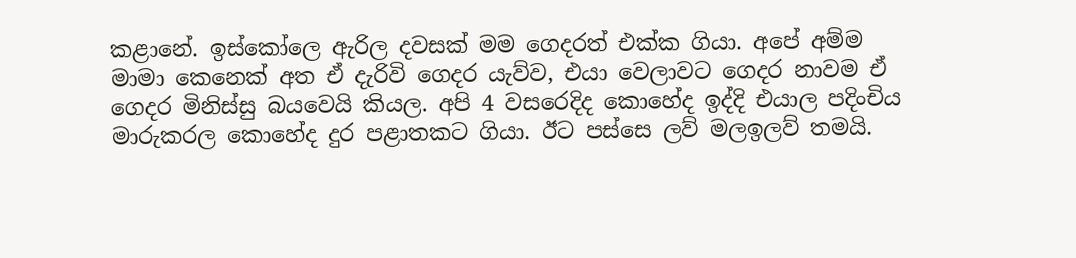කළානේ. ඉස්කෝලෙ ඇරිල දවසක් මම ගෙදරත් එක්ක ගියා. අපේ අම්ම මාමා කෙනෙක් අත ඒ දැරිවි ගෙදර යැව්ව, එයා වෙලාවට ගෙදර නාවම ඒ ගෙදර මිනිස්සු බයවෙයි කියල. අපි 4 වසරෙදිද කොහේද ඉද්දි එයාල පදිංචිය මාරුකරල කොහේද දුර පළාතකට ගියා. ඊට පස්සෙ ලව් මලඉලව් තමයි.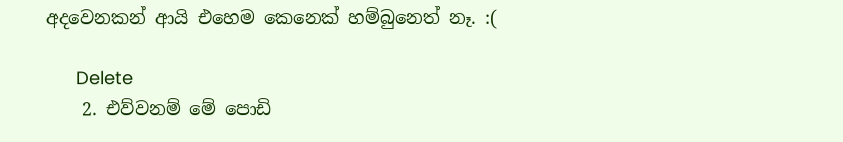අදවෙනකන් ආයි එහෙම කෙනෙක් හම්බුනෙත් නෑ. :(

      Delete
    2. එව්වනම් මේ පොඩි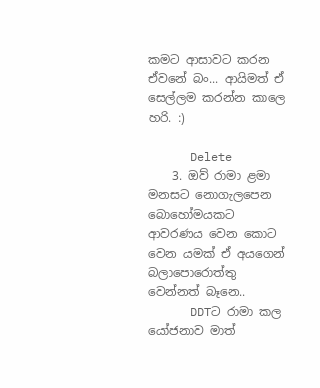කමට ආසාවට කරන ඒවනේ බං... ආයිමත් ඒ සෙල්ලම කරන්න කාලෙ හරි. :)

      Delete
    3. ඔව් රාමා ළමා මනසට නොගැලපෙන බොහෝමයකට ආවරණය වෙන කොට වෙන යමක් ඒ අයගෙන් බලාපොරොත්තු වෙන්නත් බෑනෙ..
      DDTට රාමා කල යෝජනාව මාත්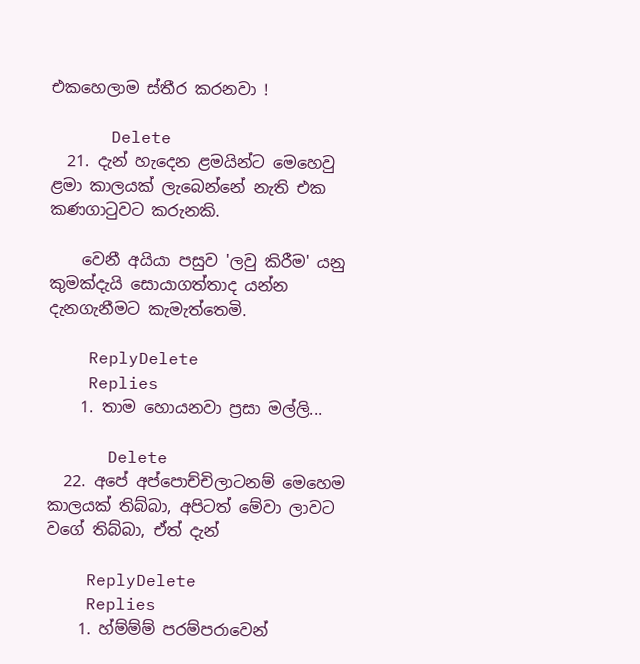එකහෙලාම ස්තීර කරනවා !

      Delete
  21. දැන් හැදෙන ළමයින්ට මෙහෙවු ළමා කාලයක් ලැබෙන්නේ නැති එක කණගාටුවට කරුනකි.

    වෙනී අයියා පසුව 'ලවු කිරීම' යනු කුමක්දැයි සොයාගත්තාද යන්න දැනගැනීමට කැමැත්තෙමි.

    ReplyDelete
    Replies
    1. තාම හොයනවා ප්‍රසා මල්ලි...

      Delete
  22. අපේ අප්පොච්චිලාටනම් මෙහෙම කාලයක් තිබ්බා, අපිටත් මේවා ලාවට වගේ තිබ්බා, ඒත් දැන්

    ReplyDelete
    Replies
    1. හ්ම්ම්ම් පරම්පරාවෙන්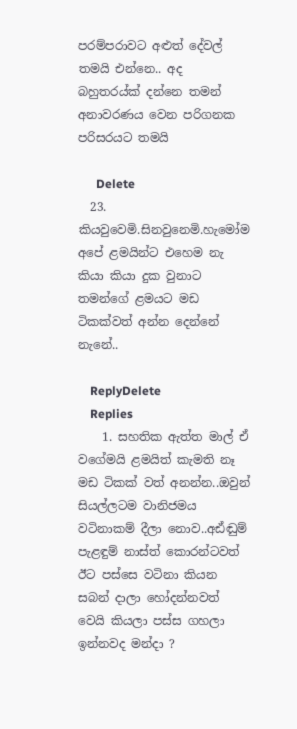පරම්පරාවට අළුත් දේවල් තමයි එන්නෙ.. අද බහුතරය්ක් දන්නෙ තමන් අනාවරණය වෙන පරිගනක පරිසරයට තමයි

      Delete
  23. කියවුවෙමි.සිනවුනෙමි.හැමෝම අපේ ළමයින්ට එහෙම නැ කියා කියා දුක වුනාට තමන්ගේ ළමයට මඩ ටිකක්වත් අන්න දෙන්නේ නැනේ..

    ReplyDelete
    Replies
    1. සහතික ඇත්ත මාල් ඒ වගේමයි ළමයිත් කැමති නෑ මඩ ටිකක් වත් අනන්න..ඔවුන් සියල්ලටම වානිජමය වටිනාකම් දීලා නොව..අඪ්ඬුම් පැළඳුම් නාස්ත් කොරන්ටවත් ඊට පස්සෙ වටිනා කියන සබන් දාලා හෝදන්නවත් වෙයි කියලා පස්ස ගහලා ඉන්නවද මන්දා ?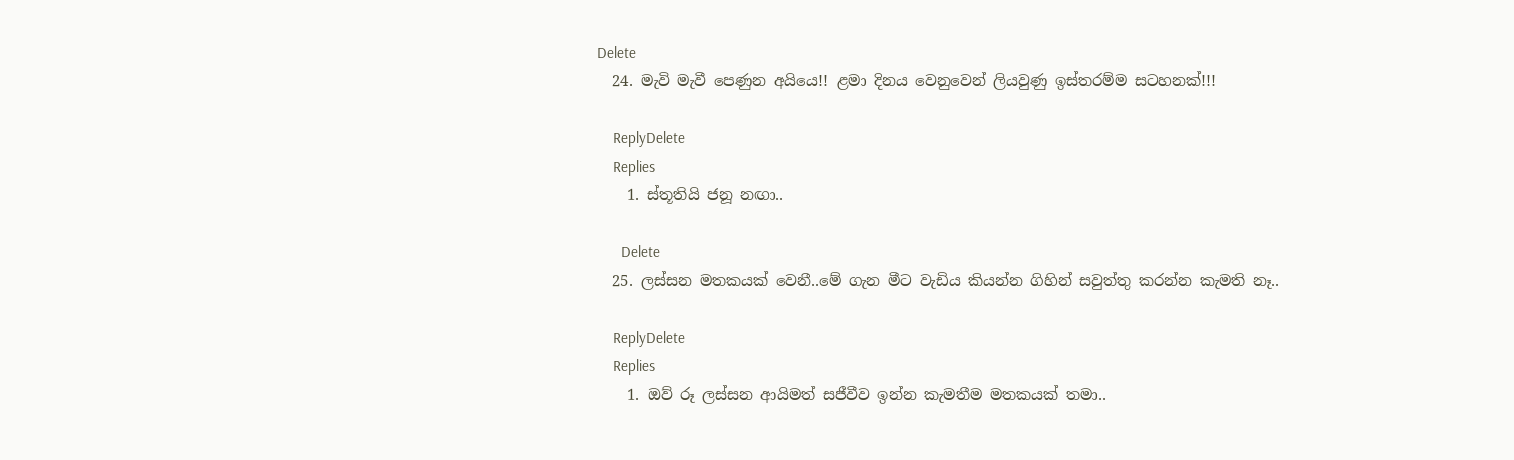Delete
  24. මැවි මැවී පෙණුන අයියෙ!! ළමා දිනය වෙනුවෙන් ලියවුණු ඉස්තරම්ම සටහනක්!!!

    ReplyDelete
    Replies
    1. ස්තූතියි ජනූ නඟා..

      Delete
  25. ලස්සන මතකයක් වෙනී..මේ ගැන මීට වැඩිය කියන්න ගිහින් සවුත්තු කරන්න කැමති නෑ..

    ReplyDelete
    Replies
    1. ඔව් රූ ලස්සන ආයිමත් සජීවීව ඉන්න කැමතීම මතකයක් තමා..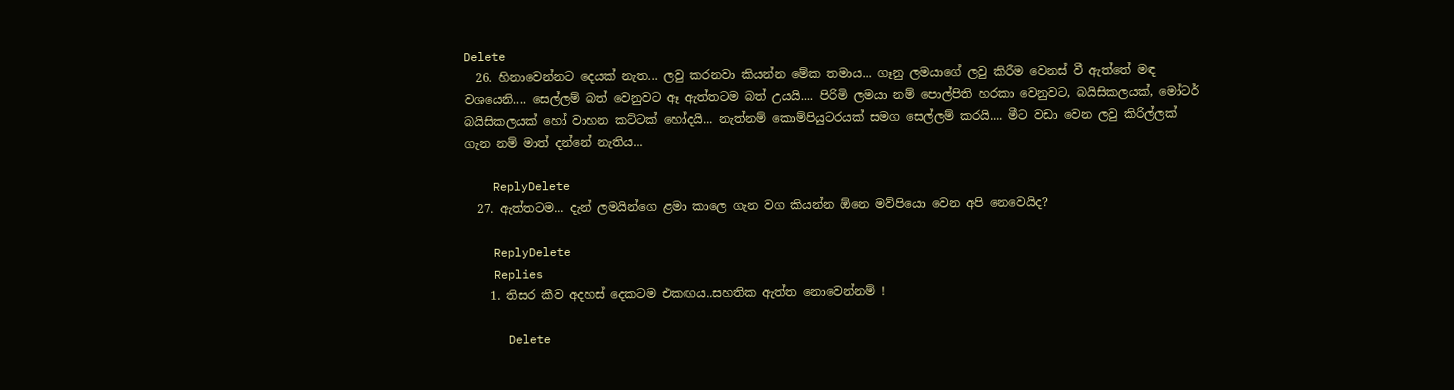Delete
  26. හිනාවෙන්නට දෙයක් නැත... ලවු කරනවා කියන්න මේක තමාය... ගෑනු ලමයාගේ ලවු කිරීම වෙනස් වී ඇත්තේ මඳ වශයෙනි.... සෙල්ලම් බත් වෙනුවට ඈ ඇත්තටම බත් උයයි.... පිරිමි ලමයා නම් පොල්පිති හරකා වෙනුවට, බයිසිකලයක්, මෝටර් බයිසිකලයක් හෝ වාහන කට්ටක් හෝදයි... නැත්නම් කොම්පියුටරයක් සමග සෙල්ලම් කරයි.... මීට වඩා වෙන ලවු කිරිල්ලක් ගැන නම් මාත් දන්නේ නැතිය...

    ReplyDelete
  27. ඇත්තටම... දැන් ලමයින්ගෙ ළමා කාලෙ ගැන වග කියන්න ඕනෙ මව්පියො වෙන අපි නෙවෙයිද?

    ReplyDelete
    Replies
    1. තිසර කීව අදහස් දෙකටම එකඟය..සහතික ඇත්ත නොවෙන්නම් !

      Delete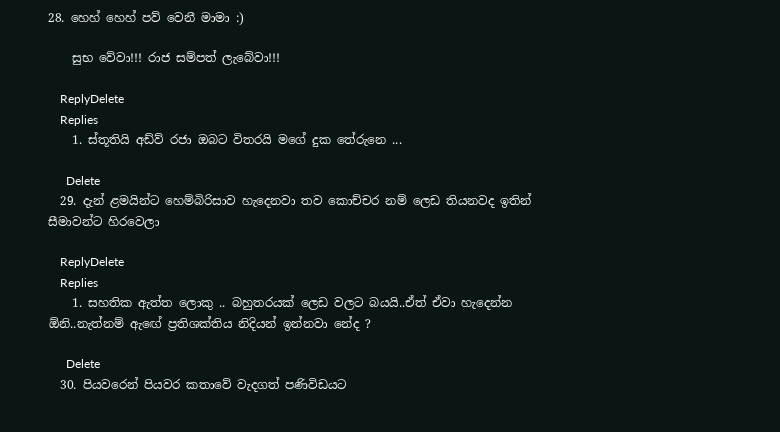28. හෙහ් හෙහ් පව් වෙනී මාමා :)

    සුභ වේවා!!! රාජ සම්පත් ලැබේවා!!!

    ReplyDelete
    Replies
    1. ස්තූතියි අඩ්ව් රජා ඔබට විතරයි මගේ දුක තේරුනෙ ...

      Delete
  29. දැන් ළමයින්ට හෙම්බිරිසාව හැදෙනවා තව කොච්චර නම් ලෙඩ තියනවද ඉතින් සීමාවන්ට හිරවෙලා

    ReplyDelete
    Replies
    1. සහතික ඇත්ත ලොකු .. බහුතරයක් ලෙඩ වලට බයයි..ඒත් ඒවා හැදෙන්න ඕනි..නැත්නම් ඇඟේ ප්‍රතිශක්තිය නිදියන් ඉන්නවා නේද ?

      Delete
  30. පියවරෙන් පියවර කතාවේ වැදගත් පණිවිඩයට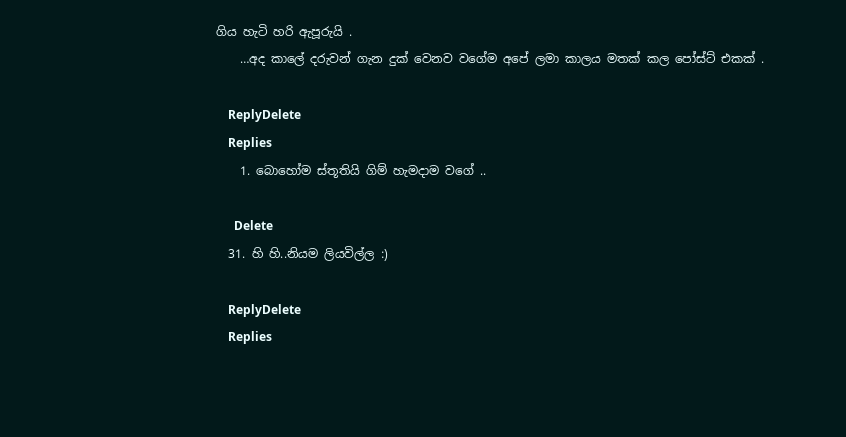ගිය හැටි හරි ඇපූරුයි .
    …අද කාලේ දරුවන් ගැන දුක් වෙනව වගේම අපේ ලමා කාලය මතක් කල පෝස්ට් එකක් .

    ReplyDelete
    Replies
    1. බොහෝම ස්තූතියි ගිම් හැමදාම වගේ ..

      Delete
  31. හි හි..නියම ලියවිල්ල :)

    ReplyDelete
    Replies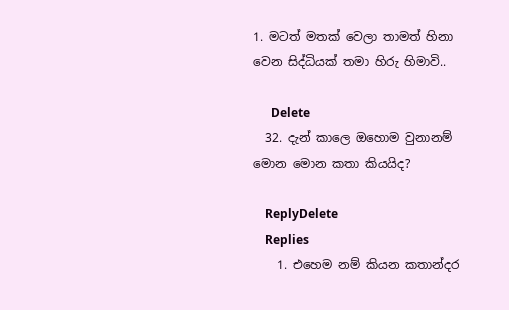1. මටත් මතක් වෙලා තාමත් හිනා වෙන සිද්ධියක් තමා හිරු හිමාවි..

      Delete
  32. දැන් කාලෙ ඔහොම වුනානම් මොන මොන කතා කියයිද?

    ReplyDelete
    Replies
    1. එහෙම නම් කියන කතාන්දර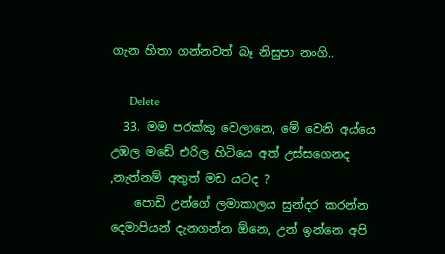ගැන හිතා ගන්නවත් බෑ නිසුපා නංගි..

      Delete
  33. මම පරක්කු වෙලානෙ, මේ වෙනි අය්යෙ උඹල මඩේ එරිල හිටියෙ අත් උස්සගෙනද ,නැත්නම් අතුත් මඩ යටද ?
    පොඩි උන්ගේ ලමාකාලය සුන්දර කරන්න දෙමාපියන් දැනගන්න ඕනෙ, උන් ඉන්නෙ අපි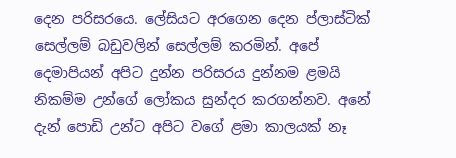දෙන පරිසරයෙ. ලේසියට අරගෙන දෙන ප්ලාස්ටික් සෙල්ලම් බඩුවලින් සෙල්ලම් කරමින්. අපේ දෙමාපියන් අපිට දුන්න පරිසරය දුන්නම ළමයි නිකම්ම උන්ගේ ලෝකය සුන්දර කරගන්නව. අනේ දැන් පොඩි උන්ට අපිට වගේ ළමා කාලයක් නෑ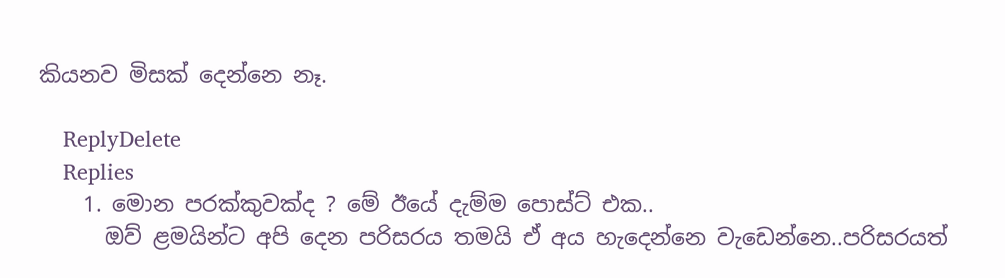කියනව මිසක් දෙන්නෙ නෑ.

    ReplyDelete
    Replies
    1. මොන පරක්කුවක්ද ? මේ ඊයේ දැම්ම පොස්ට් එක..
      ඔව් ළමයින්ට අපි දෙන පරිසරය තමයි ඒ අය හැදෙන්නෙ වැඩෙන්නෙ..පරිසරයත්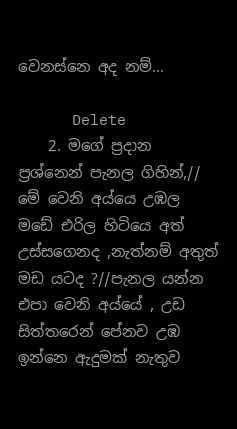වෙනස්නෙ අද නම්...

      Delete
    2. මගේ ප්‍රදාන ප්‍රශ්නෙන් පැනල ගිහින්,// මේ වෙනි අය්යෙ උඹල මඩේ එරිල හිටියෙ අත් උස්සගෙනද ,නැත්නම් අතුත් මඩ යටද ?//පැනල යන්න එපා වෙනි අය්යේ , උඩ සිත්තරෙන් පේනව උඹ ඉන්නෙ ඇදුමක් නැතුව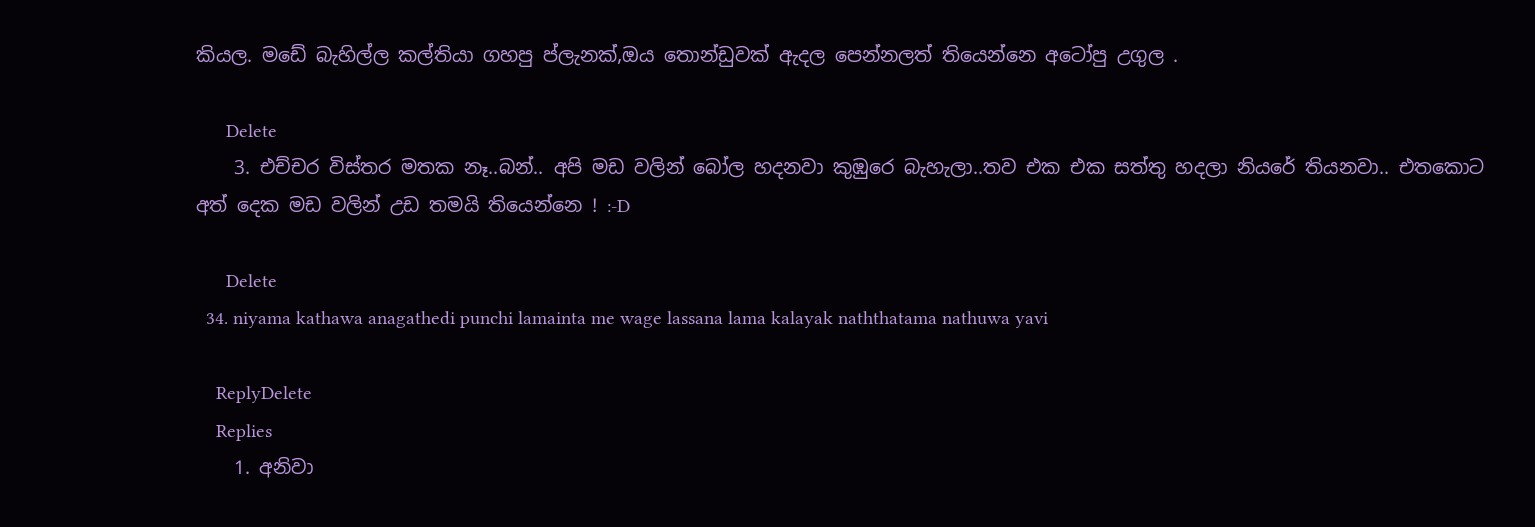කියල. මඩේ බැහිල්ල කල්තියා ගහපු ප්ලැනක්,ඔය තොන්ඩුවක් ඇදල පෙන්නලත් තියෙන්නෙ අටෝපු උගුල .

      Delete
    3. එච්චර විස්තර මතක නෑ..බන්.. අපි මඩ වලින් බෝල හදනවා කුඹුරෙ බැහැලා..තව එක එක සත්තු හදලා නියරේ තියනවා.. එතකොට අත් දෙක මඩ වලින් උඩ තමයි තියෙන්නෙ ! :-D

      Delete
  34. niyama kathawa anagathedi punchi lamainta me wage lassana lama kalayak naththatama nathuwa yavi

    ReplyDelete
    Replies
    1. අනිවා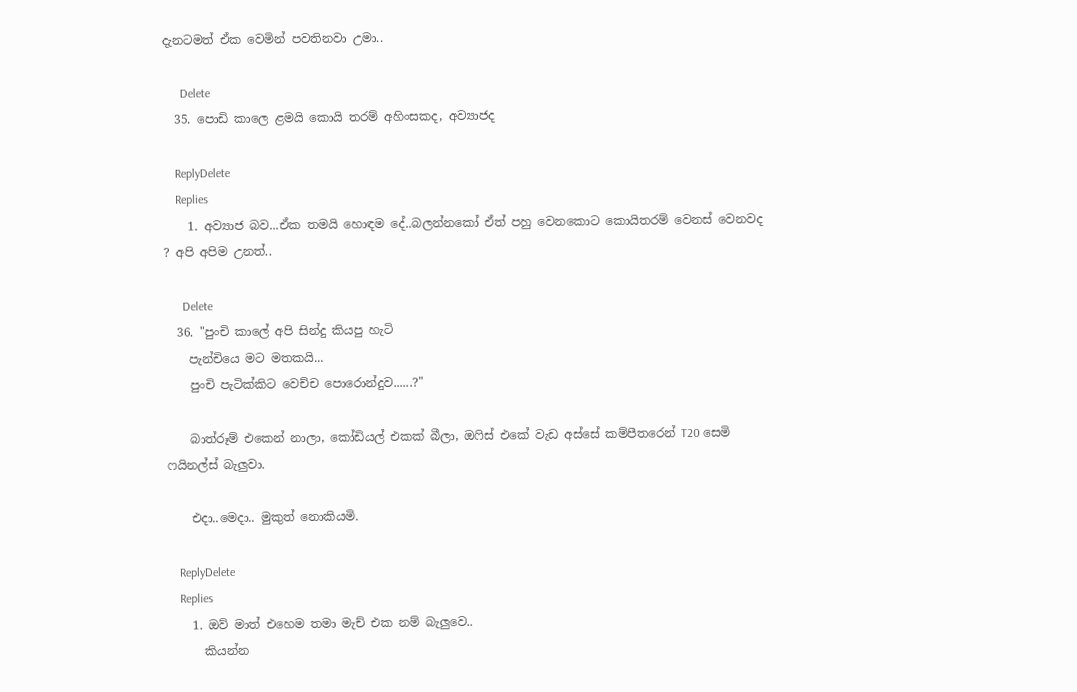දැනටමත් ඒක වෙමින් පවතිනවා උමා..

      Delete
  35. පොඩි කාලෙ ළමයි කොයි තරම් අහිංසකද, අව්‍යාජද

    ReplyDelete
    Replies
    1. අව්‍යාජ බව...ඒක තමයි හොඳම දේ..බලන්නකෝ ඒත් පහු වෙනකොට කොයිතරම් වෙනස් වෙනවද ? අපි අපිම උනත්..

      Delete
  36. "පුංචි කාලේ අපි සින්දු කියපු හැටි
    පැන්චියෙ මට මතකයි...
    පුංචි පැටික්කිට වෙච්ච පොරොන්දුව......?"

    බාත්රූම් එකෙන් නාලා, කෝඩියල් එකක් බීලා, ඔෆිස් එකේ වැඩ අස්සේ කම්පීතරෙන් T20 සෙමි ෆයිනල්ස් බැලුවා.

    එදා..මෙදා.. මුකුත් නොකියමි.

    ReplyDelete
    Replies
    1. ඔව් මාත් එහෙම තමා මැච් එක නම් බැලුවෙ..
      කියන්න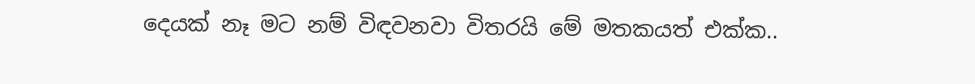දෙයක් නෑ මට නම් විඳවනවා විතරයි මේ මතකයත් එක්ක..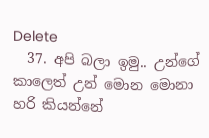Delete
  37. අපි බලා ඉමු.. උන්ගේ කාලෙත් උන් මොන මොනා හරි කියන්නේ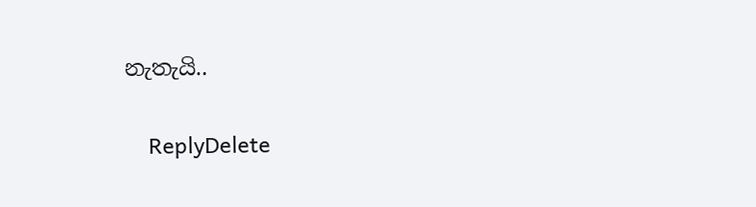නැතැයි..

    ReplyDelete